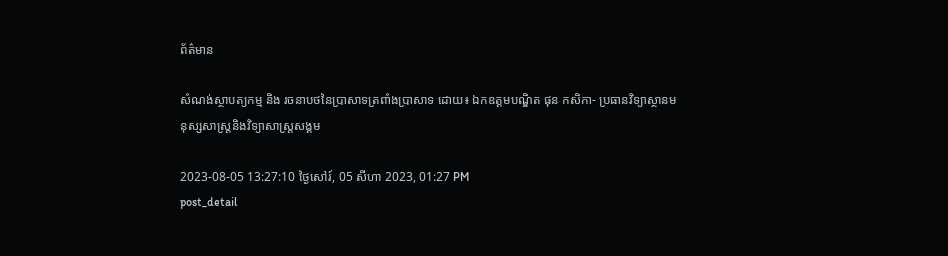ព័ត៌មាន

សំណង់ស្ថាបត្យកម្ម និង រចនាបថនៃប្រាសាទត្រពាំងប្រាសាទ ដោយ៖ ឯកឧត្ដមបណ្ឌិត ផុន កសិកា- ប្រធានវិទ្យាស្ថានមនុស្សសាស្ត្រនិងវិទ្យាសាស្ត្រសង្គម

2023-08-05 13:27:10 ថ្ងៃសៅរ៍, 05 សីហា 2023, 01:27 PM
post_detail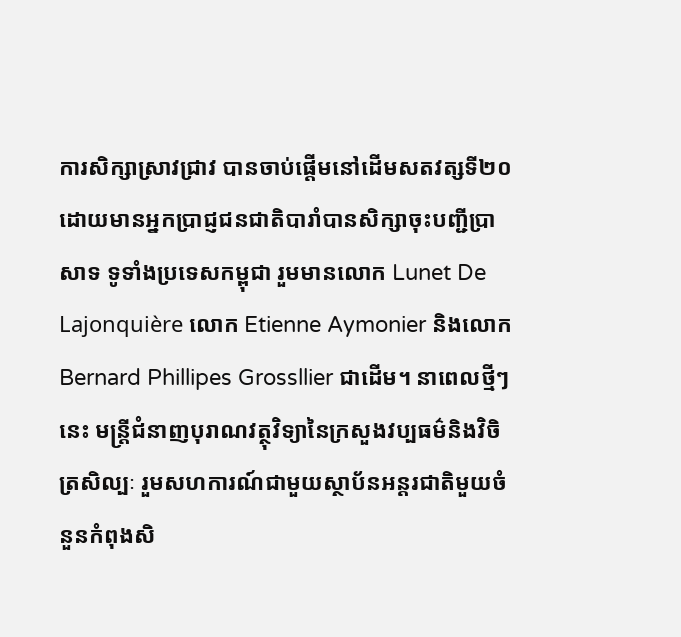ការសិក្សាស្រាវជ្រាវ បានចាប់ផ្តើមនៅដើមសតវត្សទី២០ ដោយមានអ្នកប្រាជ្ញជនជាតិបារាំបានសិក្សាចុះបញ្ជីប្រាសាទ ទូទាំងប្រទេសកម្ពុជា រួមមានលោក Lunet De Lajonquière លោក Etienne Aymonier និងលោក Bernard Phillipes Grossllier ជាដើម។ នាពេលថ្មីៗនេះ មន្រ្តីជំនាញបុរាណវត្ថុវិទ្យានៃក្រសួងវប្បធម៌និងវិចិត្រសិល្បៈ រួមសហការណ៍ជាមួយស្ថាប័នអន្តរជាតិមួយចំនួនកំពុងសិ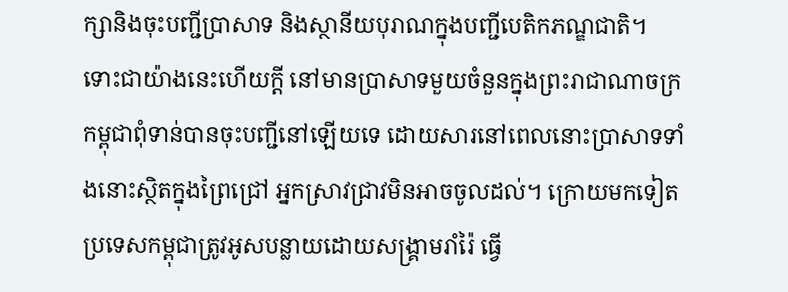ក្សានិងចុះបញ្ជីប្រាសាទ និងស្ថានីយបុរាណក្នុងបញ្ជីបេតិកភណ្ឌជាតិ។ ទោះជាយ៉ាងនេះហើយក្តី នៅមានប្រាសាទមួយចំនួនក្នុងព្រះរាជាណាចក្រកម្ពុជាពុំទាន់បានចុះបញ្ជីនៅឡើយទេ ដោយសារនៅពេលនោះប្រាសាទទាំងនោះស្ថិតក្នុងព្រៃជ្រៅ អ្នកស្រាវជ្រាវមិនអាចចូលដល់។ ក្រោយមកទៀត ប្រទេសកម្ពុជាត្រូវអូសបន្លាយដោយសង្រ្គាមរាំរ៉ៃ ធ្វើ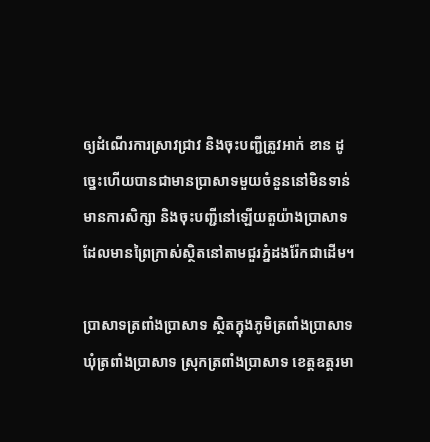ឲ្យដំណើរការស្រាវជ្រាវ និងចុះបញ្ជីត្រូវអាក់ ខាន ដូច្នេះហើយបានជាមានប្រាសាទមួយចំនួននៅមិនទាន់មានការសិក្សា និងចុះបញ្ជីនៅឡើយតួយ៉ាងប្រាសាទដែលមានព្រៃក្រាស់ស្ថិតនៅតាមជួរភ្នំដងរ៉ែកជាដើម។

ប្រាសាទត្រពាំងប្រាសាទ ស្ថិតក្នុងភូមិត្រពាំងប្រាសាទ ឃុំត្រពាំងប្រាសាទ ស្រុកត្រពាំងប្រាសាទ ខេត្ដឧត្ដរមា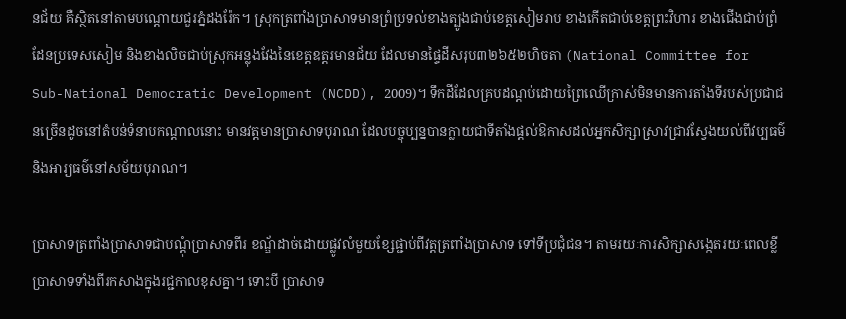នជ័យ គឺស្ថិតនៅតាមបណ្ដោយជួរភ្នំដងរ៉ែក។ ស្រុកត្រពាំងប្រាសាទមានព្រំប្រទល់ខាងត្បូងជាប់ខេត្ដសៀមរាប ខាងកើតជាប់ខេត្ដព្រះវិហារ ខាងជើងជាប់ព្រំដែនប្រទេសសៀម និងខាងលិចជាប់ស្រុកអន្លុងវែងនៃខេត្ដឧត្ដរមានជ័យ ដែលមានផ្ទៃដីសរុប៣២៦៥២ហិចតា (National Committee for Sub-National Democratic Development (NCDD), 2009)។ ទឹកដីដែលគ្របដណ្ដប់ដោយព្រៃឈើក្រាស់មិនមានការតាំងទីរបស់ប្រជាជនច្រើនដូចនៅតំបន់ទំនាបកណ្ដាលនោះ មានវត្តមានប្រាសាទបុរាណ ដែលបច្ចុប្បន្នបានក្លាយជាទីតាំងផ្ដល់ឱកាសដល់អ្នកសិក្សាស្រាវជ្រាវស្វែងយល់ពីវប្បធម៌ និងអារ្យធម៌នៅសម័យបុរាណ។

ប្រាសាទត្រពាំងប្រាសាទជាបណ្ដុំប្រាសាទពីរ ខណ្ឌ័ដាច់ដោយផ្លូវលំមួយខ្សែផ្ជាប់ពីវត្ដត្រពាំងប្រាសាទ ទៅទីប្រជុំជន។ តាមរយៈការសិក្សាសង្កេតរយៈពេលខ្លី ប្រាសាទទាំងពីរកសាងក្នុងរជ្ជកាលខុសគ្នា។ ទោះបី ប្រាសាទ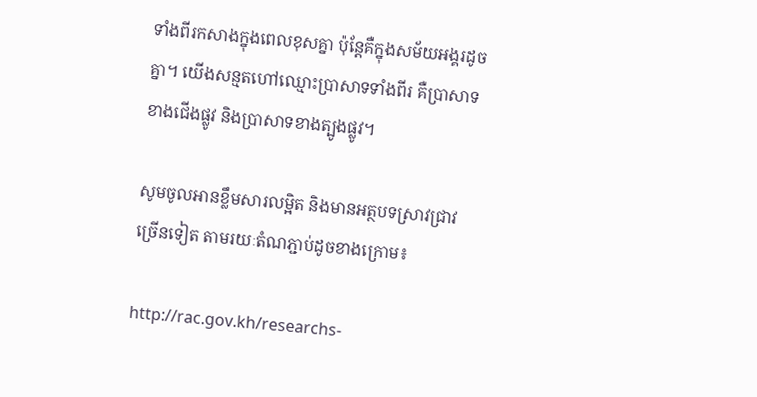ទាំងពីរកសាងក្នុងពេលខុសគ្នា ប៉ុន្តែគឺក្នុងសម័យអង្គរដូចគ្នា។ យើងសន្មតហៅឈ្មោះប្រាសាទទាំងពីរ គឺប្រាសាទខាងជើងផ្លូវ និងប្រាសាទខាងត្បូងផ្លូវ។

សូមចូលអានខ្លឹមសារលម្អិត និងមានអត្ថបទស្រាវជ្រាវច្រើនទៀត តាមរយៈតំណភ្ជាប់ដូចខាងក្រោម៖

http://rac.gov.kh/researchs-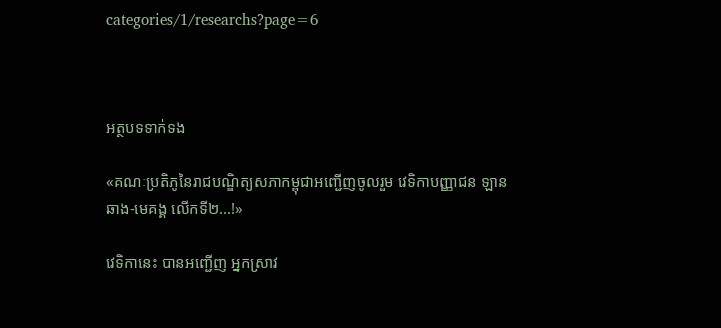categories/1/researchs?page=6



អត្ថបទទាក់ទង

«គណៈប្រតិភូនៃរាជបណ្ឌិត្យសភាកម្ពុជាអញ្ជើញចូលរួម វេទិកាបញ្ញាជន ឡានឆាង-មេគង្គ លើកទី២...!»

វេទិកានេះ បានអញ្ជើញ អ្នកស្រាវ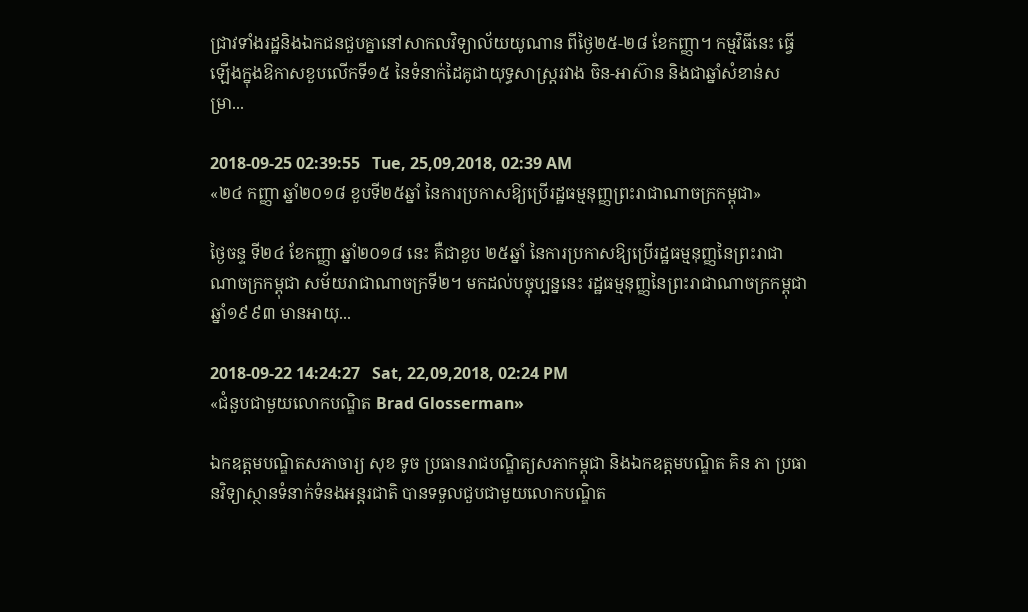ជ្រាវទាំងរដ្ឋនិងឯកជនជួបគ្នានៅសាកលវិទ្យាល័យយូណាន ពីថ្ងៃ២៥-២៨ ខែកញ្ញា។ កម្មវិធីនេះ ធ្វើឡើងក្នុងឱកាសខួបលើកទី១៥ នៃទំនាក់ដៃគូជាយុទ្ធសាស្ត្ររវាង ចិន-អាស៊ាន និងជាឆ្នាំសំខាន់សម្រា...

2018-09-25 02:39:55   Tue, 25,09,2018, 02:39 AM
«២៤ កញ្ញា ឆ្នាំ២០១៨ ខួបទី២៥ឆ្នាំ នៃការប្រកាសឱ្យប្រើរដ្ឋធម្មនុញ្ញព្រះរាជាណាចក្រកម្ពុជា»

ថ្ងៃចន្ទ ទី២៤ ខែកញ្ញា ឆ្នាំ២០១៨ នេះ គឺជាខួប ២៥ឆ្នាំ នៃការប្រកាសឱ្យប្រើរដ្ឋធម្មនុញ្ញនៃព្រះរាជាណាចក្រកម្ពុជា សម័យរាជាណាចក្រទី២។ មកដល់បច្ចុប្បន្ននេះ រដ្ឋធម្មនុញ្ញនៃព្រះរាជាណាចក្រកម្ពុជា ឆ្នាំ១៩៩៣ មានអាយុ...

2018-09-22 14:24:27   Sat, 22,09,2018, 02:24 PM
«ជំនួបជាមួយលោកបណ្ឌិត Brad Glosserman»

ឯកឧត្តមបណ្ឌិតសភាចារ្យ សុខ ទូច ប្រធានរាជបណ្ឌិត្យសភាកម្ពុជា និងឯកឧត្តមបណ្ឌិត គិន ភា ប្រធានវិទ្យាស្ថានទំនាក់ទំនងអន្តរជាតិ បានទទួលជួបជាមួយលោកបណ្ឌិត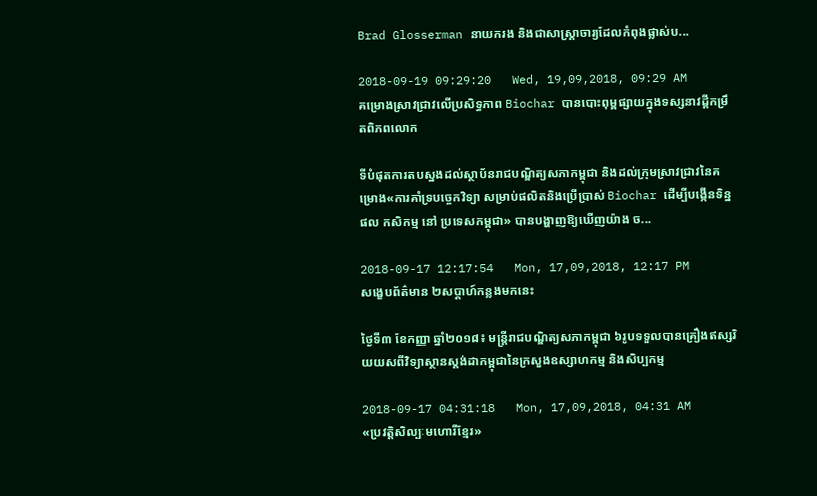Brad Glosserman នាយករង និងជាសាស្ត្រាចារ្យដែលកំពុងផ្លាស់ប...

2018-09-19 09:29:20   Wed, 19,09,2018, 09:29 AM
គម្រោងស្រាវជ្រាវលើប្រសិទ្ធភាព Biochar បានបោះពុម្ពផ្សាយក្នុងទស្សនាវដ្តីកម្រឹតពិភពលោក

ទីបំផុតការតបស្នងដល់ស្ថាប័នរាជបណ្ឌិត្យសភាកម្ពុជា និងដល់ក្រុមស្រាវជ្រាវនៃគម្រោង«ការគាំទ្របច្ចេកវិទ្យា សម្រាប់ផលិតនិងប្រើប្រាស់ Biochar ដើម្បីបង្កើនទិន្នផល កសិកម្ម នៅ ប្រទេសកម្ពុជា» បានបង្ហាញឱ្យឃើញយ៉ាង ច...

2018-09-17 12:17:54   Mon, 17,09,2018, 12:17 PM
សង្ខេបព័ត៌មាន ២សប្តាហ៍កន្លងមកនេះ

ថ្ងៃទី៣ ខែកញ្ញា ឆ្នាំ២០១៨៖ មន្រ្តីរាជបណ្ឌិត្យសភាកម្ពុជា ៦រូបទទួលបានគ្រឿងឥស្សរិយយសពីវិទ្យាស្ថានស្តង់ដាកម្ពុជានៃក្រសួងឧស្សាហកម្ម និងសិប្បកម្ម

2018-09-17 04:31:18   Mon, 17,09,2018, 04:31 AM
«ប្រវត្តិសិល្បៈមហោរីខ្មែរ»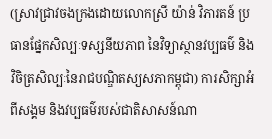(ស្រាវជ្រាវចងក្រងដោយលោកស្រី យ៉ាន់ វិភារតន៍ ប្រធានផ្នែកសិល្បៈទស្សនីយភាព នៃវិទ្យាស្ថានវប្បធម៌ និងវិចិត្រសិល្បៈនៃរាជបណ្ឌិតស្យសភាកម្ពុជា) ការសិក្សាអំពីសង្គម និងវប្បធម៌របស់ជាតិសាសន៍ណា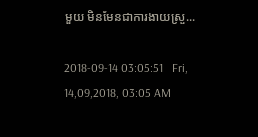មួយ មិនមែនជាការងាយស្រួ...

2018-09-14 03:05:51   Fri, 14,09,2018, 03:05 AM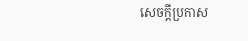សេចក្តីប្រកាស